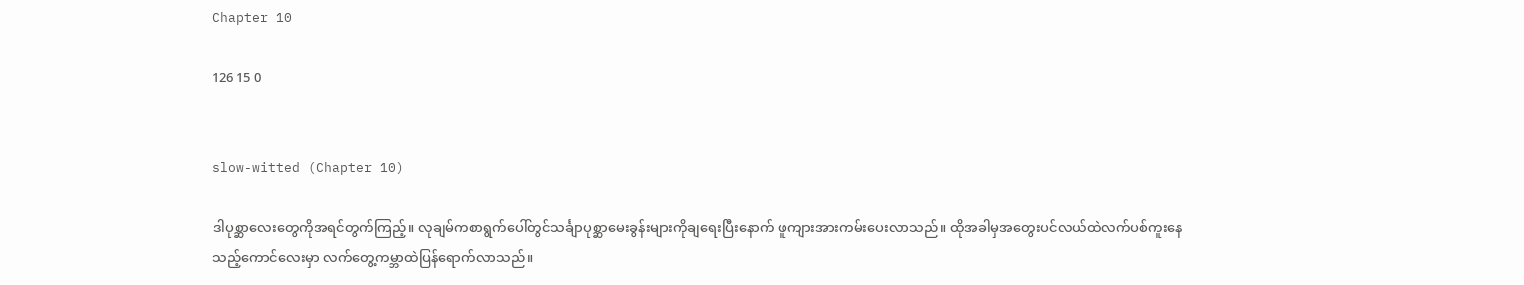Chapter 10

126 15 0


slow-witted (Chapter 10)

ဒါပုစ္ဆာလေးတွေကိုအရင်တွက်ကြည့်။ လုချမ်ကစာရွက်ပေါ်တွင်သင်္ချာပုစ္ဆာမေးခွန်းများကိုချရေးပြီးနောက် ဖူကျားအားကမ်းပေးလာသည်။ ထိုအခါမှအတွေးပင်လယ်ထဲလက်ပစ်ကူးနေ
သည့်ကောင်လေးမှာ လက်တွေ့ကမ္ဘာထဲပြန်ရောက်လာသည်။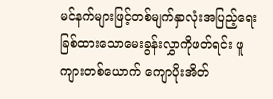မင်နက်များဖြင့်တစ်မျက်နှာလုံးအပြည့်ရေးခြစ်ထားသောမေးခွန်းလွှာကိုဖတ်ရင်း ဖူကျားတစ်ယောက် ကျောပိုးအိတ်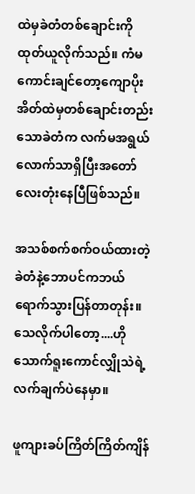ထဲမှခဲတံတစ်ချောင်းကိုထုတ်ယူလိုက်သည်။ ကံမကောင်းချင်တော့ကျောပိုးအိတ်ထဲမှတစ်ချောင်းတည်းသောခဲတံက လက်မအရွယ်လောက်သာရှိပြီးအတော်လေးတုံးနေပြီဖြစ်သည်။

အသစ်စက်စက်ဝယ်ထားတဲ့ခဲတံနဲ့ဘောပင်ကဘယ်ရောက်သွားပြန်တာတုန်း။ သေလိုက်ပါတော့....ဟိုသောက်ရူးကောင်လျှိုသဲရဲ့လက်ချက်ပဲနေမှာ။

ဖူကျားခပ်ကြိတ်ကြိတ်ကျိန်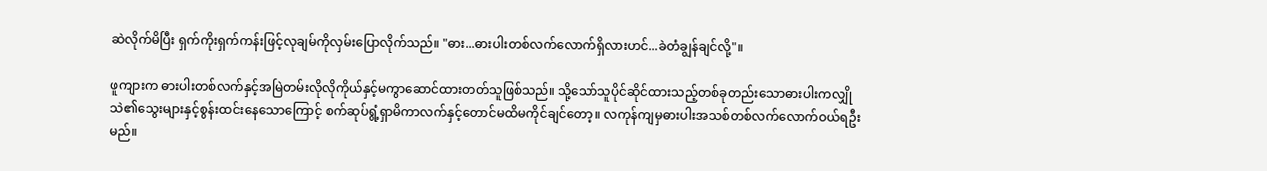ဆဲလိုက်မိပြီး ရှက်ကိုးရှက်ကန်းဖြင့်လုချမ်ကိုလှမ်းပြောလိုက်သည်။ "ဓား...ဓားပါးတစ်လက်လောက်ရှိလားဟင်...ခဲတံချွန်ချင်လို့"။

ဖူကျားက ဓားပါးတစ်လက်နှင့်အမြဲတမ်းလိုလိုကိုယ်နှင့်မကွာဆောင်ထားတတ်သူဖြစ်သည်။ သို့သော်သူပိုင်ဆိုင်ထားသည့်တစ်ခုတည်းသောဓားပါးကလျှိုသဲ၏သွေးများနှင့်စွန်းထင်းနေသောကြောင့် စက်ဆုပ်ရွံ့ရှာမိကာလက်နှင့်တောင်မထိမကိုင်ချင်တော့။ လကုန်ကျမှဓားပါးအသစ်တစ်လက်လောက်ဝယ်ရဦးမည်။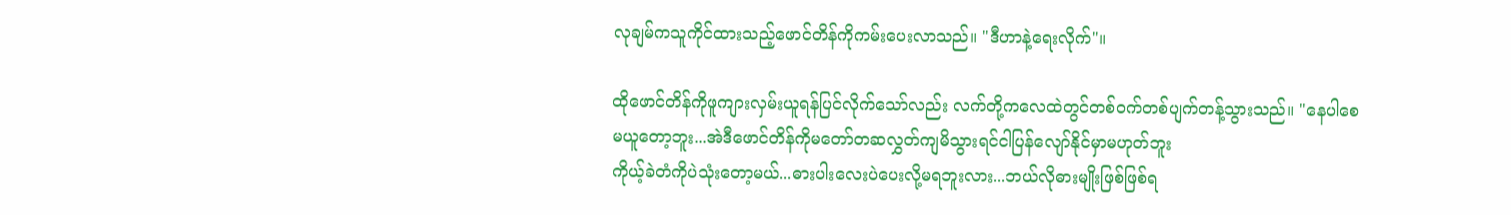လုချမ်ကသူကိုင်ထားသည့်ဖောင်တိန်ကိုကမ်းပေးလာသည်။ "ဒီဟာနဲ့ရေးလိုက်"။

ထိုဖောင်တိန်ကိုဖူကျားလှမ်းယူရန်ပြင်လိုက်သော်လည်း လက်တို့ကလေထဲတွင်တစ်ဝက်တစ်ပျက်တန့်သွားသည်။ "နေပါစေ
မယူတော့ဘူး...အဲဒီဖောင်တိန်ကိုမတော်တဆလွှတ်ကျမိသွားရင်ငါပြန်လျော်နိုင်မှာမဟုတ်ဘူး
ကိုယ့်ခဲတံကိုပဲသုံးတော့မယ်...ဓားပါးလေးပဲပေးလို့မရဘူးလား...ဘယ်လိုဓားမျိုးဖြစ်ဖြစ်ရ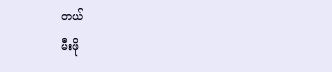တယ်
မီးဖို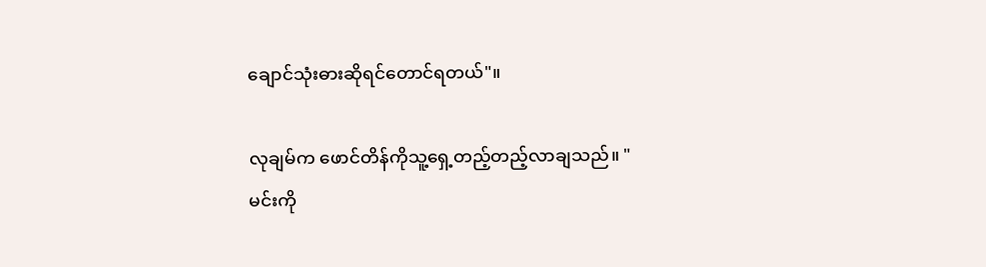ချောင်သုံးဓားဆိုရင်တောင်ရတယ်"။

လုချမ်က ဖောင်တိန်ကိုသူ့ရှေ့တည့်တည့်လာချသည်။ "မင်းကို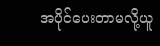အပိုင်ပေးတာမလို့ယူ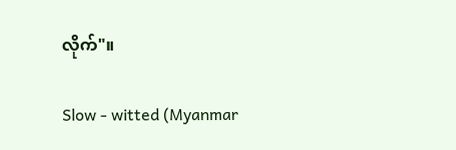လိုက်"။

Slow - witted (Myanmar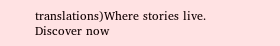translations)Where stories live. Discover now